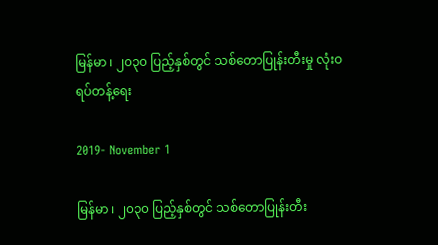မြန်မာ ၊ ၂၀၃၀ ပြည့်နှစ်တွင် သစ်တောပြုန်းတီးမှု လုံးဝရပ်တန့်ရေး

2019- November 1

မြန်မာ ၊ ၂၀၃၀ ပြည့်နှစ်တွင် သစ်တောပြုန်းတီး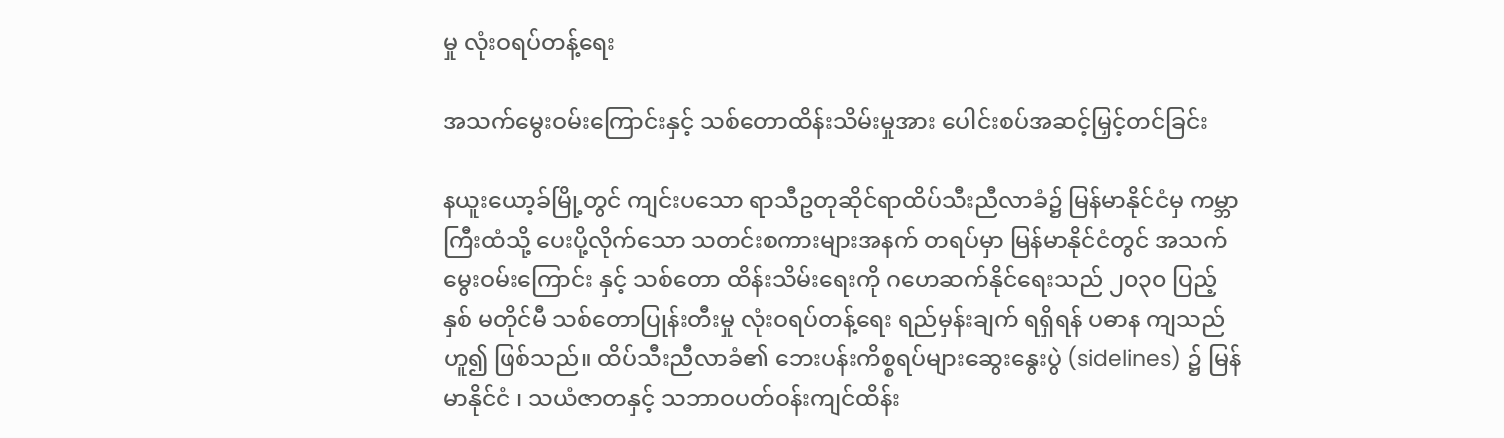မှု လုံးဝရပ်တန့်ရေး

အသက်မွေးဝမ်းကြောင်းနှင့် သစ်တောထိန်းသိမ်းမှုအား ပေါင်းစပ်အဆင့်မြှင့်တင်ခြင်း

နယူးယော့ခ်မြို့တွင် ကျင်းပသော ရာသီဥတုဆိုင်ရာထိပ်သီးညီလာခံ၌ မြန်မာနိုင်ငံမှ ကမ္ဘာကြီးထံသို့ ပေးပို့လိုက်သော သတင်းစကားများအနက် တရပ်မှာ မြန်မာနိုင်ငံတွင် အသက်မွေးဝမ်းကြောင်း နှင့် သစ်တော ထိန်းသိမ်းရေးကို ဂဟေဆက်နိုင်ရေးသည် ၂၀၃၀ ပြည့်နှစ် မတိုင်မီ သစ်တောပြုန်းတီးမှု လုံးဝရပ်တန့်ရေး ရည်မှန်းချက် ရရှိရန် ပဓာန ကျသည်ဟူ၍ ဖြစ်သည်။ ထိပ်သီးညီလာခံ၏ ဘေးပန်းကိစ္စရပ်များဆွေးနွေးပွဲ (sidelines) ၌ မြန်မာနိုင်ငံ ၊ သယံဇာတနှင့် သဘာဝပတ်ဝန်းကျင်ထိန်း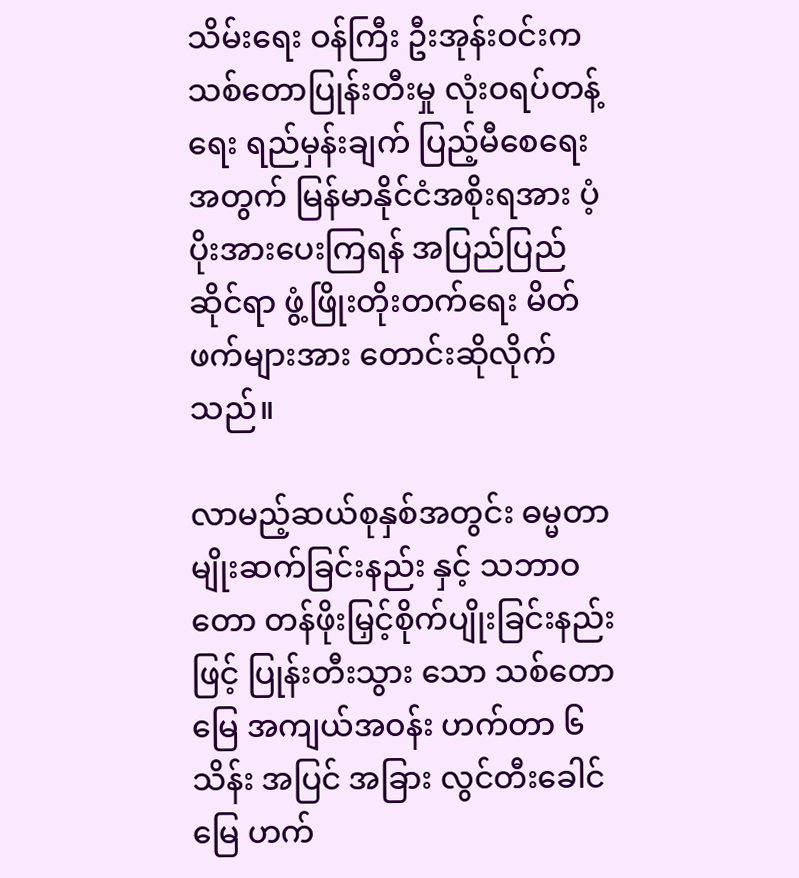သိမ်းရေး ဝန်ကြီး ဦးအုန်းဝင်းက သစ်တောပြုန်းတီးမှု လုံးဝရပ်တန့်ရေး ရည်မှန်းချက် ပြည့်မီစေရေးအတွက် မြန်မာနိုင်ငံအစိုးရအား ပံ့ပိုးအားပေးကြရန် အပြည်ပြည်ဆိုင်ရာ ဖွံ့ဖြိုးတိုးတက်ရေး မိတ်ဖက်များအား တောင်းဆိုလိုက်သည်။

လာမည့်ဆယ်စုနှစ်အတွင်း ဓမ္မတာမျိုးဆက်ခြင်းနည်း နှင့် သဘာဝတော တန်ဖိုးမြှင့်စိုက်ပျိုးခြင်းနည်းဖြင့် ပြုန်းတီးသွား သော သစ်တောမြေ အကျယ်အဝန်း ဟက်တာ ၆ သိန်း အပြင် အခြား လွင်တီးခေါင်မြေ ဟက်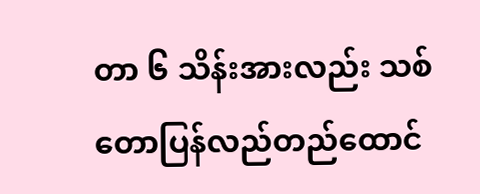တာ ၆ သိန်းအားလည်း သစ်တောပြန်လည်တည်ထောင်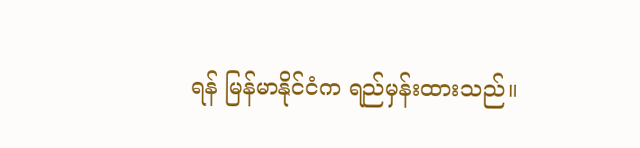ရန် မြန်မာနိုင်ငံက ရည်မှန်းထားသည်။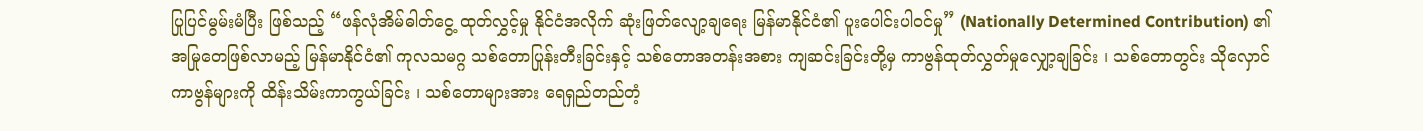ပြုပြင်မွမ်းမံပြီး ဖြစ်သည့် “ဖန်လုံအိမ်ဓါတ်ငွေ့ ထုတ်လွှင့်မှု နိုင်ငံအလိုက် ဆုံးဖြတ်လျော့ချရေး မြန်မာနိုင်ငံ၏ ပူးပေါင်းပါဝင်မှု” (Nationally Determined Contribution) ၏ အမြုတေဖြစ်လာမည့် မြန်မာနိုင်ငံ၏ ကုလသမဂ္ဂ သစ်တောပြုန်းတီးခြင်းနှင့် သစ်တောအတန်းအစား ကျဆင်းခြင်းတို့မှ ကာဗွန်ထုတ်လွှတ်မှုလျှော့ချခြင်း ၊ သစ်တောတွင်း သိုလှောင်ကာဗွန်များကို ထိန်းသိမ်းကာကွယ်ခြင်း ၊ သစ်တောများအား ရေရှည်တည်တံ့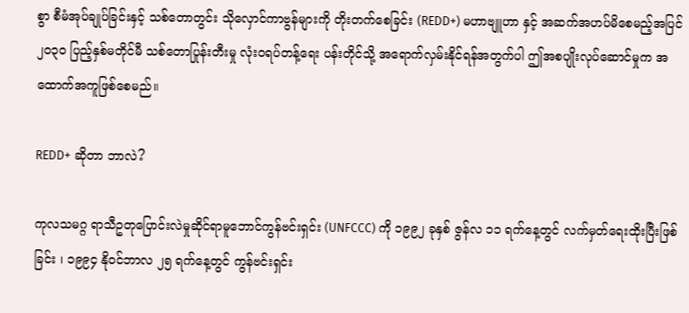စွာ စီမံအုပ်ချုပ်ခြင်းနှင့် သစ်တောတွင်း သိုလှောင်ကာဗွန်များကို တိုးတက်စေခြင်း (REDD+) မဟာဗျူဟာ နှင့် အဆက်အဟပ်မိစေမည့်အပြင် ၂၀၃၀ ပြည့်နှစ်မတိုင်မီ သစ်တောပြုန်းတီးမှု လုံးဝရပ်တန့်ရေး ပန်းတိုင်သို့ အရောက်လှမ်းနိုင်ရန်အတွက်ပါ ဤအစပျိုးလုပ်ဆောင်မှုက အထောက်အကူဖြစ်စေမည်။

REDD+ ဆိုတာ ဘာလဲ?

ကုလသမဂ္ဂ ရာသီဥတုပြောင်းလဲမှုဆိုင်ရာမူဘောင်ကွန်ဗင်းရှင်း (UNFCCC) ကို ၁၉၉၂ ခုနှစ် ဇွန်လ ၁၁ ရက်နေ့တွင် လက်မှတ်ရေးထိုးပြီးဖြစ်ခြင်း ၊ ၁၉၉၄ နိုဝင်ဘာလ ၂၅ ရက်နေ့တွင် ကွန်ဗင်းရှင်း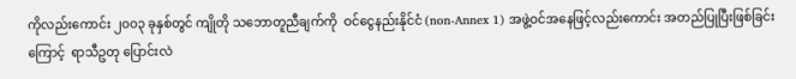ကိုလည်းကောင်း ၂၀၀၃ ခုနှစ်တွင် ကျိုတို သဘောတူညီချက်ကို  ဝင်ငွေနည်းနိုင်ငံ (non-Annex 1) အဖွဲ့ဝင်အနေဖြင့်လည်းကောင်း အတည်ပြုပြီးဖြစ်ခြင်းကြောင့်  ရာသီဥတု ပြောင်းလဲ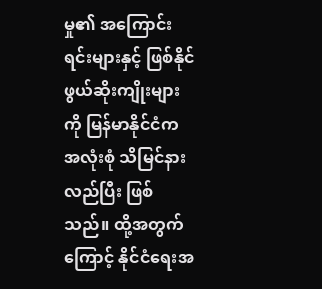မှု၏ အကြောင်းရင်းများနှင့် ဖြစ်နိုင်ဖွယ်ဆိုးကျိုးများကို မြန်မာနိုင်ငံက အလုံးစုံ သိမြင်နားလည်ပြီး ဖြစ်သည်။ ထို့အတွက်ကြောင့် နိုင်ငံရေးအ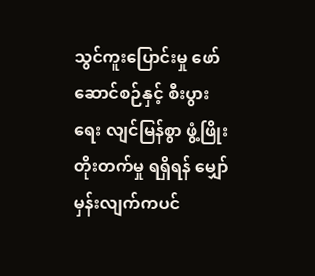သွင်ကူးပြောင်းမှု ဖော်ဆောင်စဉ်နှင့် စီးပွားရေး လျင်မြန်စွာ ဖွံ့ဖြိုးတိုးတက်မှု ရရှိရန် မျှော်မှန်းလျက်ကပင်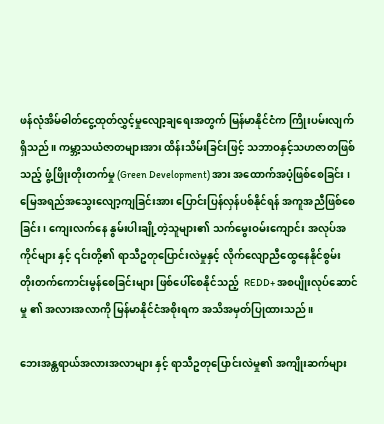ဖန်လုံအိမ်ဓါတ်ငွေ့ထုတ်လွှင့်မှုလျော့ချရေးအတွက် မြန်မာနိုင်ငံက ကြိုးပမ်းလျက်ရှိသည်။ ကမ္ဘာ့သယံဇာတများအား ထိန်းသိမ်းခြင်းဖြင့် သဘာဝနှင့်သဟဇာတဖြစ်သည့် ဖွံ့ဖြိုးတိုးတက်မှု (Green Development) အား အထောက်အပံ့ဖြစ်စေခြင်း ၊ မြေအရည်အသွေးလျော့ကျခြင်းအား ပြောင်းပြန်လှန်ပစ်နိုင်ရန် အကူအညီဖြစ်စေခြင်း ၊ ကျေးလက်နေ နွမ်းပါးချို့တဲ့သူများ၏ သက်မွေးဝမ်းကျောင်း အလုပ်အကိုင်များ နှင့် ၎င်းတို့၏ ရာသီဥတုပြောင်းလဲမှုနှင့် လိုက်လျောညီထွေနေနိုင်စွမ်း တိုးတက်ကောင်းမွန်စေခြင်းများ ဖြစ်ပေါ်စေနိုင်သည့်  REDD+ အစပျိုးလုပ်ဆောင်မှု ၏ အလားအလာကို မြန်မာနိုင်ငံအစိုးရက အသိအမှတ်ပြုထားသည်။

ဘေးအန္တရာယ်အလားအလာများ နှင့် ရာသီဥတုပြောင်းလဲမှု၏ အကျိုးဆက်များ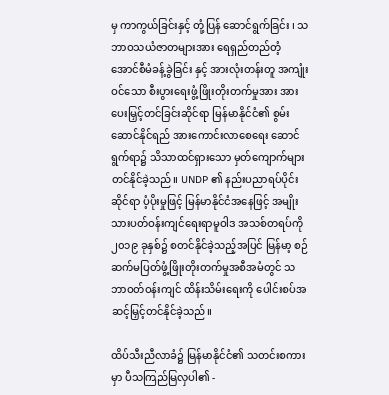မှ ကာကွယ်ခြင်းနှင့် တုံ့ပြန် ဆောင်ရွက်ခြင်း ၊ သဘာဝသယံဇာတများအား ရေရှည်တည်တံ့အောင်စီမံခန့်ခွဲခြင်း နှင့် အားလုံးတန်းတူ အကျုံးဝင်သော စီးပွားရေးဖွံ့ဖြိုးတိုးတက်မှုအား အားပေးမြှင့်တင်ခြင်းဆိုင်ရာ မြန်မာနိုင်ငံ၏ စွမ်းဆောင်နိုင်ရည် အားကောင်းလာစေရေး ဆောင်ရွက်ရာ၌ သိသာထင်ရှားသော မှတ်ကျောက်များ တင်နိုင်ခဲ့သည်။ UNDP ၏ နည်းပညာရပ်ပိုင်းဆိုင်ရာ ပံ့ပိုးမှုဖြင့် မြန်မာနိုင်ငံအနေဖြင့် အမျိုးသားပတ်ဝန်းကျင်ရေးရာမူဝါဒ အသစ်တရပ်ကို ၂၀၁၉ ခုနှစ်၌ စတင်နိုင်ခဲ့သည့်အပြင် မြန်မာ့ စဉ်ဆက်မပြတ်ဖွံ့ဖြိုးတိုးတက်မှုအစီအမံတွင် သဘာဝတ်ဝန်းကျင် ထိန်းသိမ်းရေးကို ပေါင်းစပ်အဆင့်မြှင့်တင်နိုင်ခဲ့သည်။

ထိပ်သီးညီလာခံ၌ မြန်မာနိုင်ငံ၏ သတင်းစကားမှာ ပီသကြည်မြလှပါ၏ -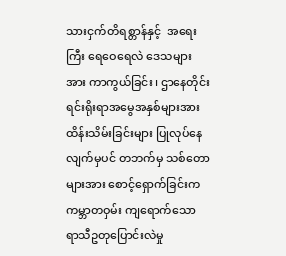သားငှက်တိရစ္တာန်နှင့်  အရေးကြီး ရေဝေရေလဲ ဒေသများအား ကာကွယ်ခြင်း ၊ ဌာနေတိုင်းရင်းရိုးရာအမွေအနှစ်များအား ထိန်းသိမ်းခြင်းများ ပြုလုပ်နေလျက်မှပင် တဘက်မှ သစ်တောများအား စောင့်ရှောက်ခြင်းက ကမ္ဘာတဝှမ်း ကျရောက်သော ရာသီဥတုပြောင်းလဲမှု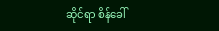ဆိုင်ရာ စိန်ခေါ်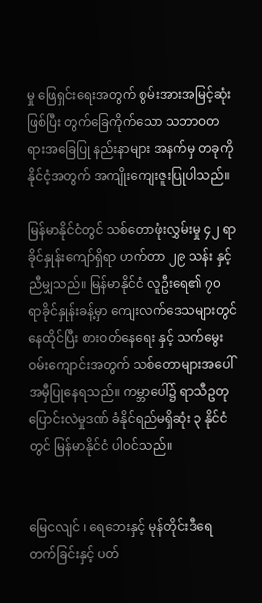မှု ဖြေရှင်းရေးအတွက် စွမ်းအားအမြင့်ဆုံးဖြစ်ပြီး တွက်ခြေကိုက်သော သဘာဝတရားအခြေပြု နည်းနာများ အနက်မှ တခုကို နိုင်ငံ့အတွက် အကျိုးကျေးဇူးပြုပါသည်။

မြန်မာနိုင်ငံတွင် သစ်တောဖုံးလွှမ်းမှု ၄၂ ရာခိုင်နှုန်းကျော်ရှိရာ ဟက်တာ ၂၉ သန်း နှင့် ညီမျှသည်။ မြန်မာနိုင်ငံ လူဦးရေ၏ ၇၀ ရာခိုင်နှုန်းခန့်မှာ ကျေးလက်ဒေသများတွင် နေထိုင်ပြီး စားဝတ်နေရေး နှင့် သက်မွေးဝမ်းကျောင်းအတွက် သစ်တောများအပေါ် အမှီပြုနေရသည်။ ကမ္ဘာပေါ်၌ ရာသီဥတုပြောင်းလဲမှုဒဏ် ခံနိုင်ရည်မရှိဆုံး ၃ နိုင်ငံတွင် မြန်မာနိုင်ငံ ပါဝင်သည်။


မြေငလျင် ၊ ရေဘေးနှင့် မုန်တိုင်းဒီရေတက်ခြင်းနှင့် ပတ်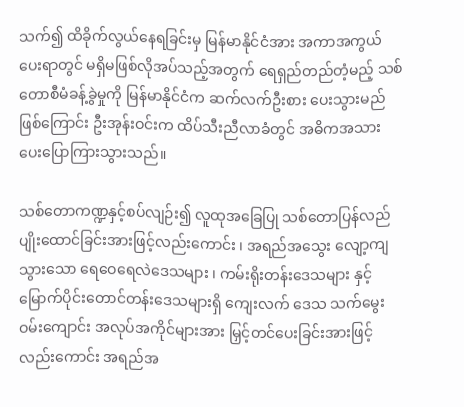သက်၍ ထိခိုက်လွယ်နေရခြင်းမှ မြန်မာနိုင်ငံအား အကာအကွယ် ပေးရာတွင် မရှိမဖြစ်လိုအပ်သည့်အတွက် ရေရှည်တည်တံ့မည့် သစ်တောစီမံခန့်ခွဲမှုကို မြန်မာနိုင်ငံက ဆက်လက်ဦးစား ပေးသွားမည် ဖြစ်ကြောင်း ဦးအုန်းဝင်းက ထိပ်သီးညီလာခံတွင် အဓိကအသားပေးပြောကြားသွားသည်။

သစ်တောကဏ္ဍနှင့်စပ်လျဉ်း၍ လူထုအခြေပြု သစ်တောပြန်လည်ပျိုးထောင်ခြင်းအားဖြင့်လည်းကောင်း ၊ အရည်အသွေး လျော့ကျသွားသော ရေဝေရေလဲဒေသများ ၊ ကမ်းရိုးတန်းဒေသများ နှင့် မြောက်ပိုင်းတောင်တန်းဒေသများရှိ ကျေးလက် ဒေသ သက်မွေးဝမ်းကျောင်း အလုပ်အကိုင်များအား မြှင့်တင်ပေးခြင်းအားဖြင့်လည်းကောင်း အရည်အ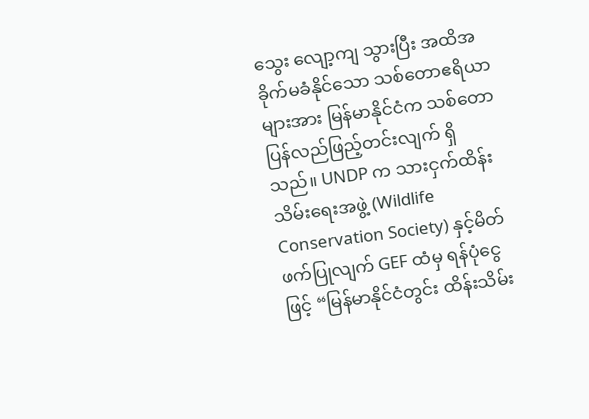သွေး လျော့ကျ သွားပြီး အထိအခိုက်မခံနိုင်သော သစ်တောဧရိယာများအား မြန်မာနိုင်ငံက သစ်တော ပြန်လည်ဖြည့်တင်းလျက် ရှိသည်။ UNDP က သားငှက်ထိန်းသိမ်းရေးအဖွဲ့ (Wildlife Conservation Society) နှင့်မိတ်ဖက်ပြုလျက် GEF ထံမှ ရန်ပုံငွေဖြင့် “မြန်မာနိုင်ငံတွင်း ထိန်းသိမ်း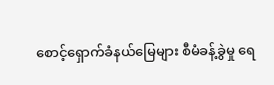စောင့်ရှောက်ခံနယ်မြေများ စီမံခန့်ခွဲမှု ရေ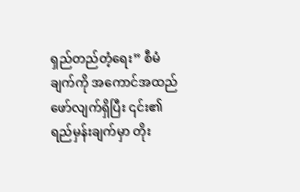ရှည်တည်တံ့ရေး” စီမံချက်ကို အကောင်အထည်ဖော်လျက်ရှိပြီး ၎င်း၏ ရည်မှန်းချက်မှာ တိုး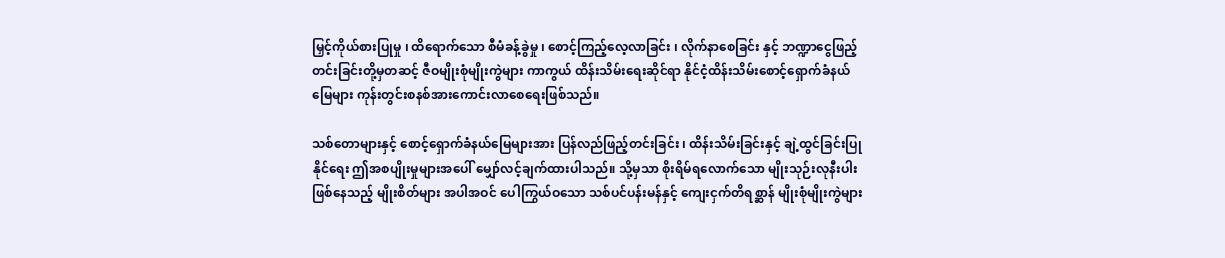မြှင့်ကိုယ်စားပြုမှု ၊ ထိရောက်သော စီမံခန့်ခွဲမှု ၊ စောင့်ကြည့်လေ့လာခြင်း ၊ လိုက်နာစေခြင်း နှင့် ဘဏ္ဍာငွေဖြည့်တင်းခြင်းတို့မှတဆင့် ဇီဝမျိုးစုံမျိုးကွဲများ ကာကွယ် ထိန်းသိမ်းရေးဆိုင်ရာ နိုင်ငံ့ထိန်းသိမ်းစောင့်ရှောက်ခံနယ်မြေများ ကုန်းတွင်းစနစ်အားကောင်းလာစေရေးဖြစ်သည်။

သစ်တောများနှင့် စောင့်ရှောက်ခံနယ်မြေများအား ပြန်လည်ဖြည့်တင်းခြင်း ၊ ထိန်းသိမ်းခြင်းနှင့် ချဲ့ထွင်ခြင်းပြုနိုင်ရေး ဤအစပျိုးမှုများအပေါ် မျှော်လင့်ချက်ထားပါသည်။ သို့မှသာ စိုးရိမ်ရလောက်သော မျိုးသုဉ်းလုနီးပါးဖြစ်နေသည့် မျိုးစိတ်များ အပါအဝင် ပေါကြွယ်ဝသော သစ်ပင်ပန်းမန်နှင့် ကျေးငှက်တိရစ္ဆာန် မျိုးစုံမျိုးကွဲများ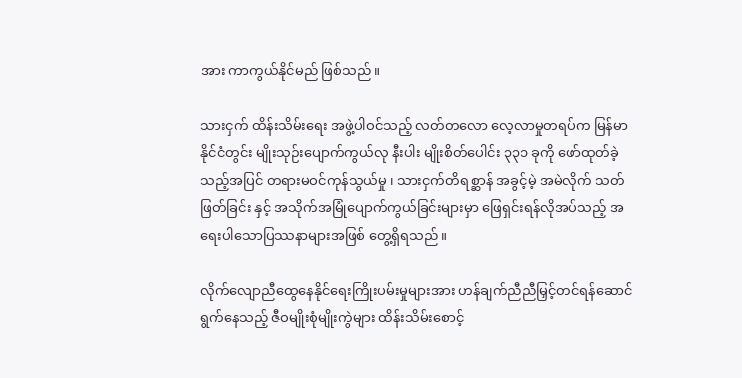အား ကာကွယ်နိုင်မည် ဖြစ်သည်။

သားငှက် ထိန်းသိမ်းရေး အဖွဲ့ပါဝင်သည့် လတ်တလော လေ့လာမှုတရပ်က မြန်မာနိုင်ငံတွင်း မျိုးသုဉ်းပျောက်ကွယ်လု နီးပါး မျိုးစိတ်ပေါင်း ၃၃၁ ခုကို ဖော်ထုတ်ခဲ့သည့်အပြင် တရားမဝင်ကုန်သွယ်မှု ၊ သားငှက်တိရစ္ဆာန် အခွင့်မဲ့ အမဲလိုက် သတ်ဖြတ်ခြင်း နှင့် အသိုက်အမြုံပျောက်ကွယ်ခြင်းများမှာ ဖြေရှင်းရန်လိုအပ်သည့် အရေးပါသောပြဿနာများအဖြစ် တွေ့ရှိရသည်။

လိုက်လျောညီထွေနေနိုင်ရေးကြိုးပမ်းမှုများအား ဟန်ချက်ညီညီမြှင့်တင်ရန်ဆောင်ရွက်နေသည့် ဇီဝမျိုးစုံမျိုးကွဲများ ထိန်းသိမ်းစောင့်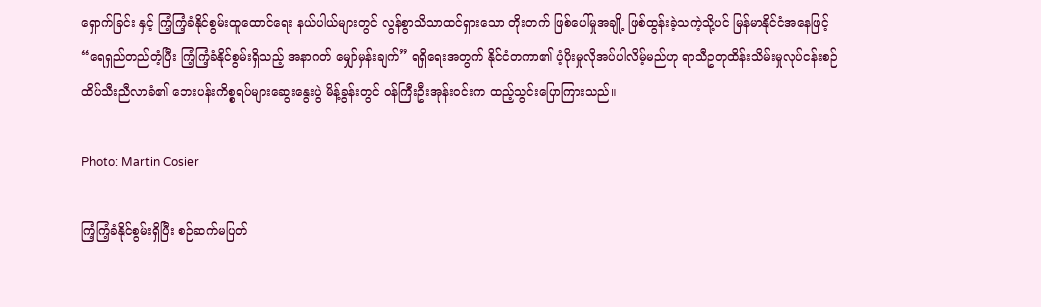ရှောက်ခြင်း နှင့် ကြံ့ကြံ့ခံနိုင်စွမ်းထူထောင်ရေး နယ်ပါယ်များတွင် လွန်စွာသိသာထင်ရှားသော တိုးတက် ဖြစ်ပေါ်မှုအချို့ ဖြစ်ထွန်းခဲ့သကဲ့သို့ပင် မြန်မာနိုင်ငံအနေဖြင့် “ရေရှည်တည်တံ့ပြီး ကြံ့ကြံ့ခံနိုင်စွမ်းရှိသည့် အနာဂတ် မျှော်မှန်းချက်” ရရှိရေးအတွက် နိုင်ငံတကာ၏ ပံ့ပိုးမှုလိုအပ်ပါလိမ့်မည်ဟု ရာသီဥတုထိန်းသိမ်းမှုလုပ်ငန်းစဉ် ထိပ်သီးညီလာခံ၏ ဘေးပန်းကိစ္စရပ်များဆွေးနွေးပွဲ မိန့်ခွန်းတွင် ဝန်ကြီးဦးအုန်းဝင်းက ထည့်သွင်းပြောကြားသည်။

Photo: Martin Cosier

ကြံ့ကြံ့ခံနိုင်စွမ်းရှိပြီး စဉ်ဆက်မပြတ်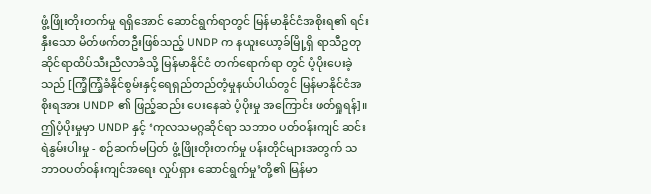ဖွံ့ဖြိုးတိုးတက်မှု ရရှိအောင် ဆောင်ရွက်ရာတွင် မြန်မာနိုင်ငံအစိုးရ၏ ရင်းနှီးသော မိတ်ဖက်တဦးဖြစ်သည့် UNDP က နယူးယော့ခ်မြို့ရှိ ရာသီဥတုဆိုင်ရာထိပ်သီးညီလာခံသို့ မြန်မာနိုင်ငံ တက်ရောက်ရာ တွင် ပံ့ပိုးပေးခဲ့သည် [ကြံ့ကြံ့ခံနိုင်စွမ်းနှင့်ရေရှည်တည်တံ့မှုနယ်ပါယ်တွင် မြန်မာနိုင်ငံအစိုးရအား UNDP ၏ ဖြည့်ဆည်း ပေးနေဆဲ ပံ့ပိုးမှု အကြောင်း ဖတ်ရှုရန်]။ ဤပံ့ပိုးမှုမှာ UNDP နှင့် ‘ကုလသမဂ္ဂဆိုင်ရာ သဘာဝ ပတ်ဝန်းကျင် ဆင်းရဲနွမ်းပါးမှု - စဉ်ဆက်မပြတ် ဖွံ့ဖြိုးတိုးတက်မှု ပန်းတိုင်များအတွက် သဘာဝပတ်ဝန်းကျင်အရေး လှုပ်ရှား ဆောင်ရွက်မှု’တို့၏ မြန်မာ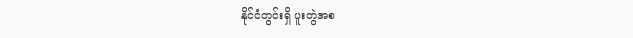နိုင်ငံတွင်းရှိ ပူးတွဲအစ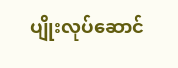ပျိုးလုပ်ဆောင်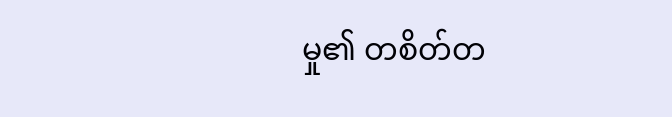မှု၏ တစိတ်တ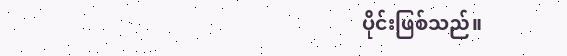ပိုင်းဖြစ်သည်။